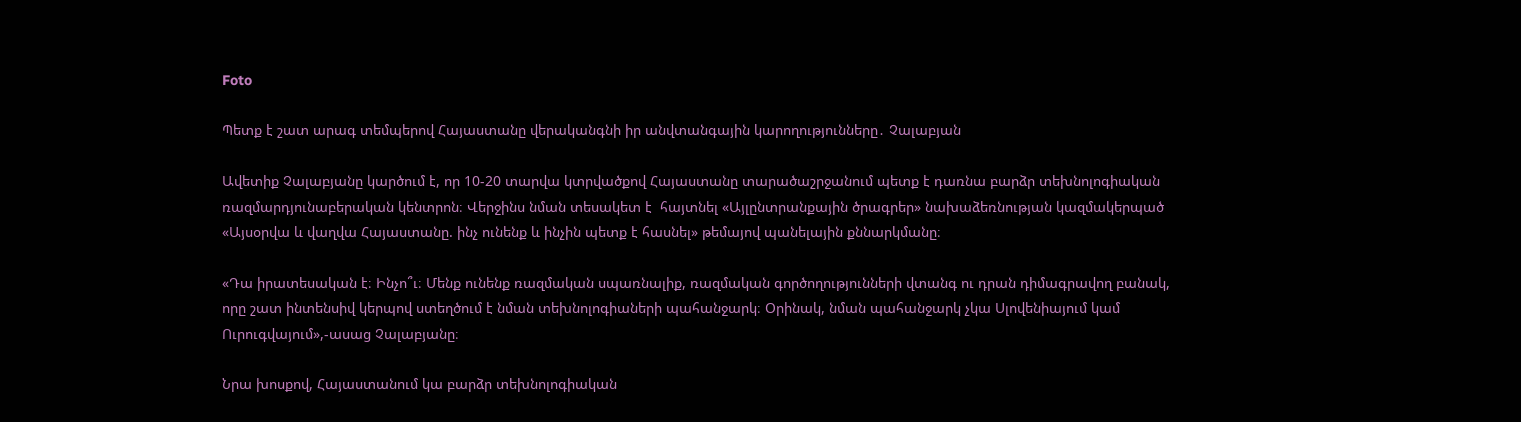Foto

Պետք է շատ արագ տեմպերով Հայաստանը վերականգնի իր անվտանգային կարողությունները․ Չալաբյան

Ավետիք Չալաբյանը կարծում է, որ 10-20 տարվա կտրվածքով Հայաստանը տարածաշրջանում պետք է դառնա բարձր տեխնոլոգիական ռազմարդյունաբերական կենտրոն։ Վերջինս նման տեսակետ է  հայտնել «Այլընտրանքային ծրագրեր» նախաձեռնության կազմակերպած «Այսօրվա և վաղվա Հայաստանը. ինչ ունենք և ինչին պետք է հասնել» թեմայով պանելային քննարկմանը։

«Դա իրատեսական է։ Ինչո՞ւ։ Մենք ունենք ռազմական սպառնալիք, ռազմական գործողությունների վտանգ ու դրան դիմագրավող բանակ, որը շատ ինտենսիվ կերպով ստեղծում է նման տեխնոլոգիաների պահանջարկ։ Օրինակ, նման պահանջարկ չկա Սլովենիայում կամ Ուրուգվայում»,-ասաց Չալաբյանը։

Նրա խոսքով, Հայաստանում կա բարձր տեխնոլոգիական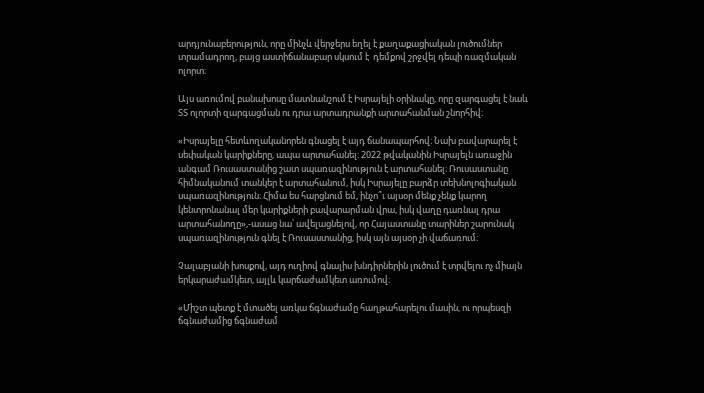արդյունաբերություն, որը մինչև վերջերս եղել է քաղաքացիական լուծումներ տրամադրող, բայց աստիճանաբար սկսում է  դեմքով շրջվել դեպի ռազմական ոլորտ։

Այս առումով բանախոսը մատնանշում է Իսրայելի օրինակը, որը զարգացել է նաև ՏՏ ոլորտի զարգացման ու դրա արտադրանքի արտահանման շնորհիվ։

«Իսրայելը հետևողականորեն գնացել է այդ ճանապարհով։ Նախ բավարարել է սեփական կարիքները, ապա արտահանել։ 2022 թվականին Իսրայելն առաջին անգամ Ռուսաստանից շատ սպառազինություն է արտահանել։ Ռուսաստանը հիմնականում տանկեր է արտահանում, իսկ Իսրայելը բարձր տեխնոլոգիական սպառազինություն։ Հիմա ես հարցնում եմ, ինչո՞ւ այսօր մենք չենք կարող կենտրոնանալ մեր կարիքների բավարարման վրա, իսկ վաղը դառնալ դրա արտահանողը»,-ասաց նա՝ ավելացնելով, որ Հայաստանը տարիներ շարունակ սպառազինություն գնել է Ռուսաստանից, իսկ այն այսօր չի վաճառում։

Չալաբյանի խոսքով, այդ ուղիով գնալիս խնդիրներին լուծում է տրվելու ոչ միայն երկարաժամկետ, այլև կարճաժամկետ առումով։

«Միշտ պետք է մտածել առկա ճգնաժամը հաղթահարելու մասին, ու որպեսզի ճգնաժամից ճգնաժամ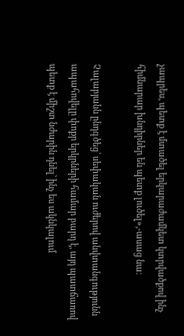չապրես, պետք է մտածել երկարաժամկետ կտրվածքով ինչ հիմնարար խնդիրներ են պետք լուծել»,-ասաց նա։

Չալաբյանն ընդգծեց՝ սեփական ուժերով անվտանգությունն ապահովելը փոքր երկրների համար բարդ է, այդ պատճառով պետք է միշտ նժարին դնել՝ ինչ ես ակնկալում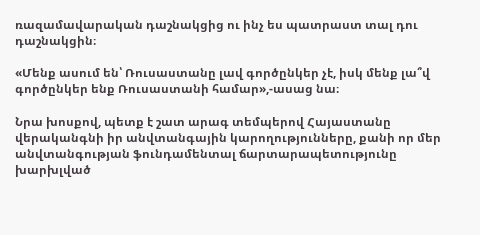ռազամավարական դաշնակցից ու ինչ ես պատրաստ տալ դու դաշնակցին։

«Մենք ասում են՝ Ռուսաստանը լավ գործընկեր չէ, իսկ մենք լա՞վ գործընկեր ենք Ռուսաստանի համար»,-ասաց նա։

Նրա խոսքով, պետք է շատ արագ տեմպերով Հայաստանը վերականգնի իր անվտանգային կարողությունները, քանի որ մեր անվտանգության ֆունդամենտալ ճարտարապետությունը խարխլված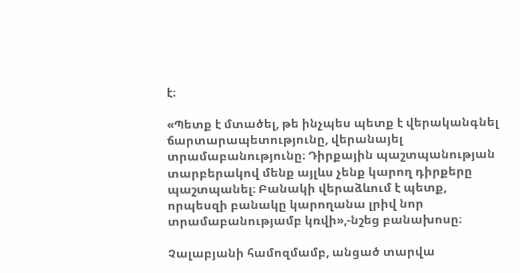է։

«Պետք է մտածել, թե ինչպես պետք է վերականգնել ճարտարապետությունը, վերանայել  տրամաբանությունը։ Դիրքային պաշտպանության տարբերակով մենք այլևս չենք կարող դիրքերը պաշտպանել։ Բանակի վերաձևում է պետք, որպեսզի բանակը կարողանա լրիվ նոր տրամաբանությամբ կռվի»,-նշեց բանախոսը։

Չալաբյանի համոզմամբ, անցած տարվա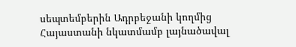սեպտեմբերին Ադրբեջանի կողմից Հայաստանի նկատմամբ լայնածավալ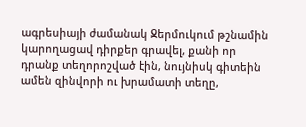ագրեսիայի ժամանակ Ջերմուկում թշնամին կարողացավ դիրքեր գրավել, քանի որ դրանք տեղորոշված էին, նույնիսկ գիտեին ամեն զինվորի ու խրամատի տեղը,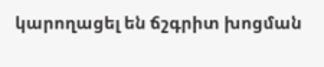կարողացել են ճշգրիտ խոցման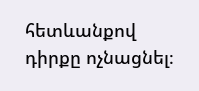հետևանքով դիրքը ոչնացնել։